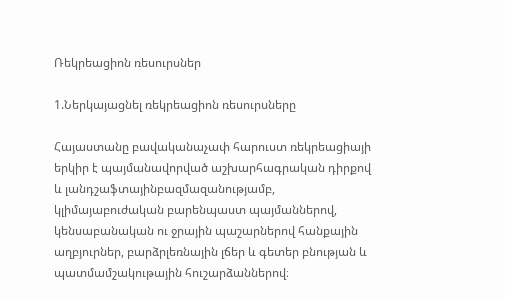Ռեկրեացիոն ռեսուրսներ

1.Ներկայացնել ռեկրեացիոն ռեսուրսները

Հայաստանը բավականաչափ հարուստ ռեկրեացիայի երկիր է պայմանավորված աշխարհագրական դիրքով և լանդշաֆտայինբազմազանությամբ, կլիմայաբուժական բարենպաստ պայմաններով, կենսաբանական ու ջրային պաշարներով հանքային աղբյուրներ, բարձրլեռնային լճեր և գետեր բնության և պատմամշակութային հուշարձաններով։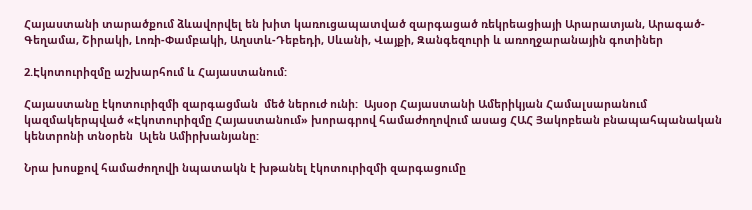Հայաստանի տարածքում ձևավորվել են խիտ կառուցապատված զարգացած ռեկրեացիայի Արարատյան, Արագած-Գեղամա, Շիրակի, Լոռի-Փամբակի, Աղստև-Դեբեդի, Սևանի, Վայքի, Զանգեզուրի և առողջարանային գոտիներ

2.Էկոտուրիզմը աշխարհում և Հայաստանում:

Հայաստանը էկոտուրիզմի զարգացման  մեծ ներուժ ունի:  Այսօր Հայաստանի Ամերիկյան Համալսարանում կազմակերպված «Էկոտուրիզմը Հայաստանում» խորագրով համաժողովում ասաց ՀԱՀ Յակոբեան բնապահպանական կենտրոնի տնօրեն  Ալեն Ամիրխանյանը:

Նրա խոսքով համաժողովի նպատակն է խթանել էկոտուրիզմի զարգացումը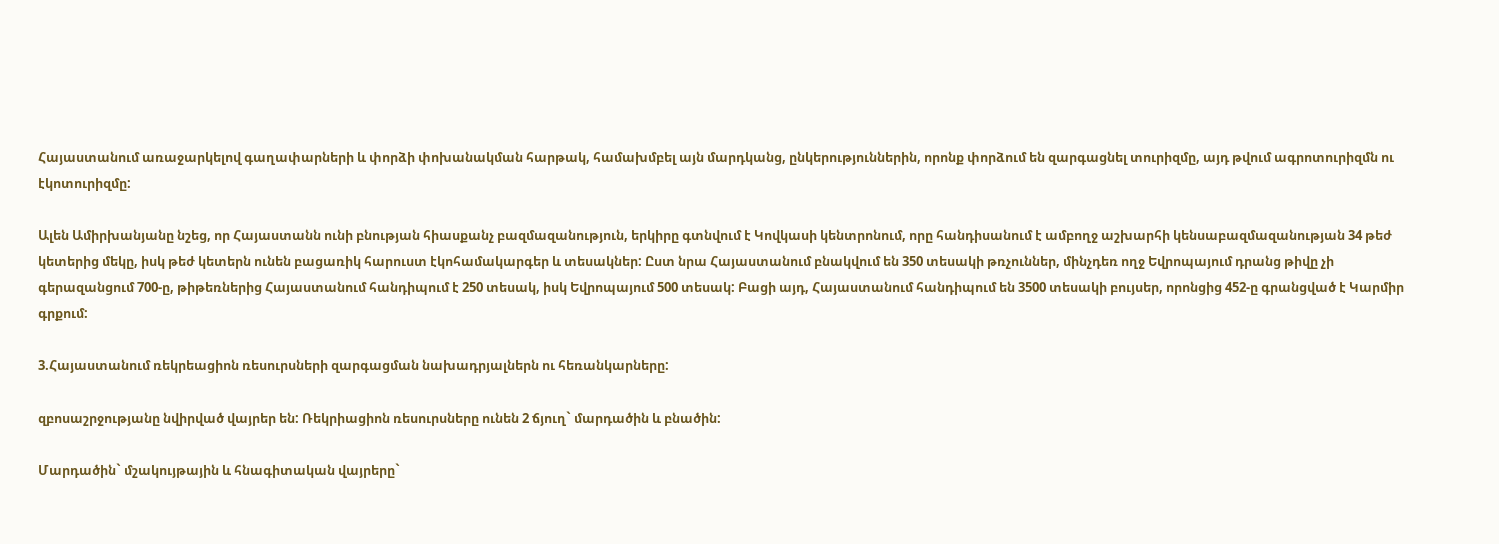Հայաստանում առաջարկելով գաղափարների և փորձի փոխանակման հարթակ, համախմբել այն մարդկանց, ընկերություններին, որոնք փորձում են զարգացնել տուրիզմը, այդ թվում ագրոտուրիզմն ու էկոտուրիզմը:

Ալեն Ամիրխանյանը նշեց, որ Հայաստանն ունի բնության հիասքանչ բազմազանություն, երկիրը գտնվում է Կովկասի կենտրոնում, որը հանդիսանում է ամբողջ աշխարհի կենսաբազմազանության 34 թեժ կետերից մեկը, իսկ թեժ կետերն ունեն բացառիկ հարուստ էկոհամակարգեր և տեսակներ: Ըստ նրա Հայաստանում բնակվում են 350 տեսակի թռչուններ, մինչդեռ ողջ Եվրոպայում դրանց թիվը չի գերազանցում 700-ը, թիթեռներից Հայաստանում հանդիպում է 250 տեսակ, իսկ Եվրոպայում 500 տեսակ: Բացի այդ, Հայաստանում հանդիպում են 3500 տեսակի բույսեր, որոնցից 452-ը գրանցված է Կարմիր գրքում:

3.Հայաստանում ռեկրեացիոն ռեսուրսների զարգացման նախադրյալներն ու հեռանկարները:

զբոսաշրջությանը նվիրված վայրեր են: Ռեկրիացիոն ռեսուրսները ունեն 2 ճյուղ` մարդածին և բնածին:

Մարդածին` մշակույթային և հնագիտական վայրերը`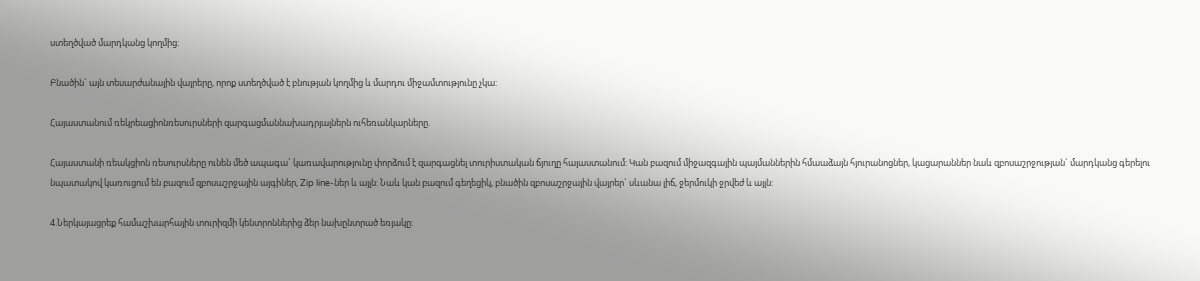ստեղծված մարդկանց կողմից:

Բնածին` այն տեսարժանային վայրերը, որոք ստեղծված է բնության կողմից և մարդու միջամտությունը չկա:

Հայաստանում ռեկրեացիոնռեսուրսների զարգացմաննախադրյալներն ուհեռանկարները.

Հայաստանի ռեակցիոն ռեսուրսները ունեն մեծ ապագա` կառավարությունը փորձում է զարգացնել տուրիստական ճյուղը հայաստանում: Կան բազում միջազգային պայմաններին հմաաձայն հյուրանոցներ, կացարաններ նաև զբոսաշրջության` մարդկանց գերելու նպատակով կառուցում են բազում զբոսաշրջային այգիներ, Zip line-ներ և այլն: Նաև կան բազում գեղեցիկ, բնածին զբոսաշրջային վայրեր` սևանա լիճ, ջերմուկի ջրվեժ և այլն:

4.Ներկայացրեք համաշխարհային տուրիզմի կենտրոններից ձեր նախընտրած եռյակը: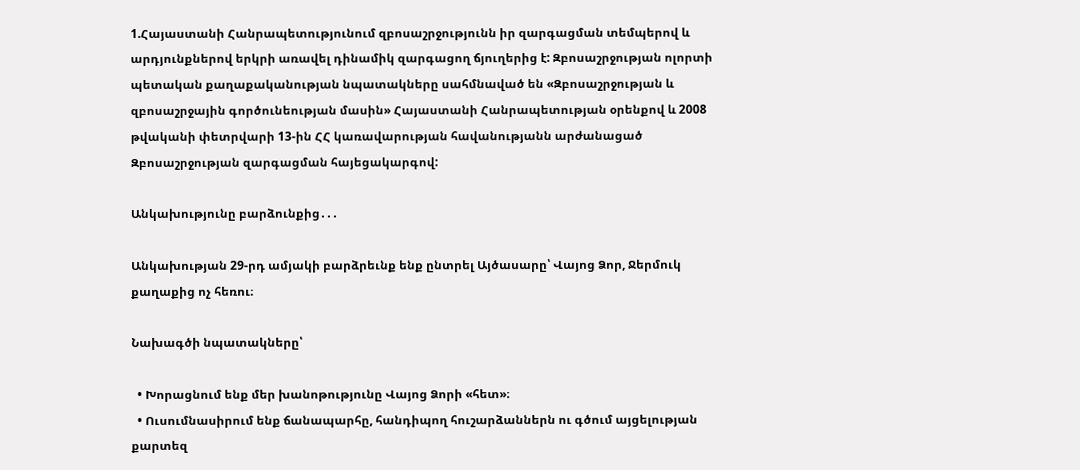1.Հայաստանի Հանրապետությունում զբոսաշրջությունն իր զարգացման տեմպերով և արդյունքներով երկրի առավել դինամիկ զարգացող ճյուղերից է: Զբոսաշրջության ոլորտի պետական քաղաքականության նպատակները սահմնաված են «Զբոսաշրջության և զբոսաշրջային գործունեության մասին» Հայաստանի Հանրապետության օրենքով և 2008 թվականի փետրվարի 13-ին ՀՀ կառավարության հավանությանն արժանացած Զբոսաշրջության զարգացման հայեցակարգով:

Անկախությունը բարձունքից․․․

Անկախության 29-րդ ամյակի բարձրեւնք ենք ընտրել Այծասարը՝ Վայոց Ձոր, Ջերմուկ քաղաքից ոչ հեռու։

Նախագծի նպատակները՝

  • Խորացնում ենք մեր խանոթությունը Վայոց Ձորի «հետ»։
  • Ուսումնասիրում ենք ճանապարհը, հանդիպող հուշարձաններն ու գծում այցելության քարտեզ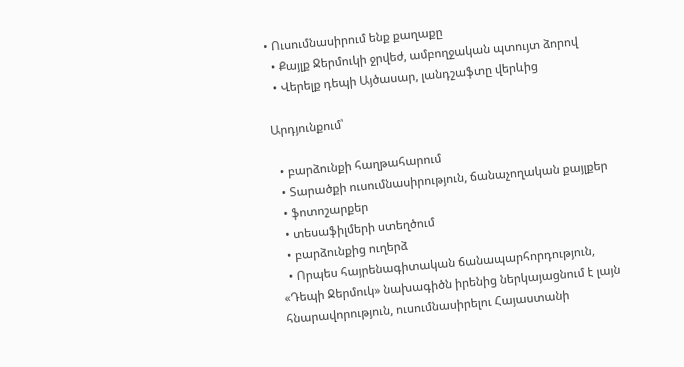• Ուսումնասիրում ենք քաղաքը
  • Քայլք Ջերմուկի ջրվեժ, ամբողջական պտույտ ձորով
  • Վերելք դեպի Այծասար, լանդշաֆտը վերևից

Արդյունքում՝

  • բարձունքի հաղթահարում
  • Տարածքի ուսումնասիրություն, ճանաչողական քայլքեր
  • ֆոտոշարքեր
  • տեսաֆիլմերի ստեղծում
  • բարձունքից ուղերձ
  • Որպես հայրենագիտական ճանապարհորդություն, «Դեպի Ջերմուկ» նախագիծն իրենից ներկայացնում է լայն հնարավորություն, ուսումնասիրելու Հայաստանի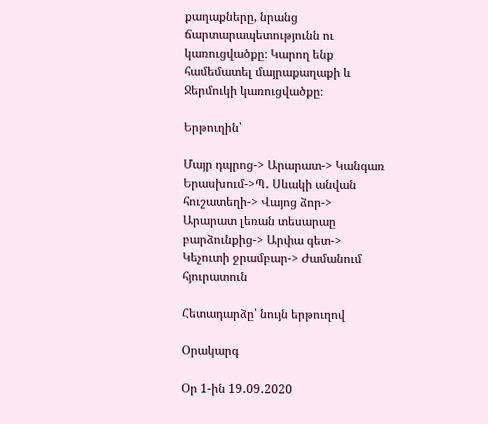քաղաքները, նրանց ճարտարապետությունն ու կառուցվածքը։ Կարող ենք համեմատել մայրաքաղաքի և Ջերմուկի կառուցվածքը։

Երթուղին՝

Մայր դպրոց-> Արարատ-> Կանգառ Երասխում->Պ․ Սևակի անվան հուշատեղի-> Վայոց ձոր-> Արարատ լեռան տեսարաը բարձունքից-> Արփա գետ-> Կեչուտի ջրամբար-> Ժամանում հյուրատուն

Հետադարձը՝ նույն երթուղով

Օրակարգ

Օր 1-ին 19․09․2020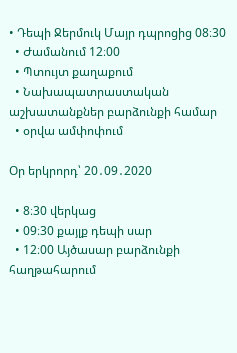• Դեպի Ջերմուկ Մայր դպրոցից 08։30
  • Ժամանում 12։00
  • Պտույտ քաղաքում
  • Նախապատրաստական աշխատանքներ բարձունքի համար
  • օրվա ամփոփում

Օր երկրորդ՝ 20․09․2020

  • 8։30 վերկաց
  • 09։30 քայլք դեպի սար
  • 12։00 Այծասար բարձունքի հաղթահարում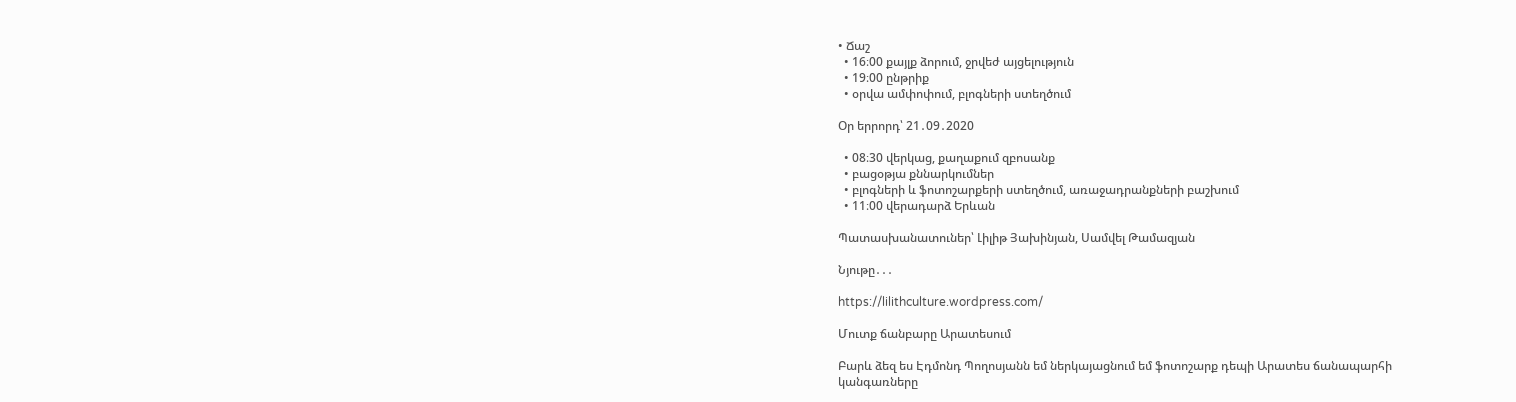• Ճաշ
  • 16։00 քայլք ձորում, ջրվեժ այցելություն
  • 19։00 ընթրիք
  • օրվա ամփոփում, բլոգների ստեղծում

Օր երրորդ՝ 21․09․2020

  • 08։30 վերկաց, քաղաքում զբոսանք
  • բացօթյա քննարկումներ
  • բլոգների և ֆոտոշարքերի ստեղծում, առաջադրանքների բաշխում
  • 11։00 վերադարձ Երևան

Պատասխանատուներ՝ Լիլիթ Յախինյան, Սամվել Թամազյան

Նյութը․․․

https://lilithculture.wordpress.com/

Մուտք ճանբարը Արատեսում

Բարև ձեզ ես Էդմոնդ Պողոսյանն եմ ներկայացնում եմ ֆոտոշարք դեպի Արատես ճանապարհի կանգառները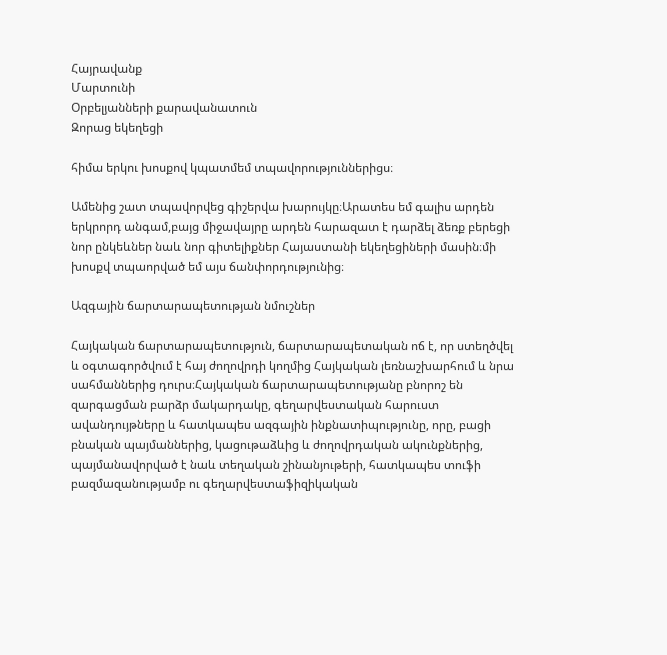Հայրավանք
Մարտունի
Օրբելյանների քարավանատուն
Զորաց եկեղեցի

հիմա երկու խոսքով կպատմեմ տպավորություններիցս։

Ամենից շատ տպավորվեց գիշերվա խարույկը։Արատես եմ գալիս արդեն երկրորդ անգամ,բայց միջավայրը արդեն հարազատ է դարձել ձեռք բերեցի նոր ընկեևներ նաև նոր գիտելիքներ Հայաստանի եկեղեցիների մասին։մի խոսքվ տպաորված եմ այս ճանփորդությունից։

Ազգային ճարտարապետության նմուշներ

Հայկական ճարտարապետություն, ճարտարապետական ոճ է, որ ստեղծվել և օգտագործվում է հայ ժողովրդի կողմից Հայկական լեռնաշխարհում և նրա սահմաններից դուրս։Հայկական ճարտարապետությանը բնորոշ են զարգացման բարձր մակարդակը, գեղարվեստական հարուստ ավանդույթները և հատկապես ազգային ինքնատիպությունը, որը, բացի բնական պայմաններից, կացութաձևից և ժողովրդական ակունքներից, պայմանավորված է նաև տեղական շինանյութերի, հատկապես տուֆի բազմազանությամբ ու գեղարվեստաֆիզիկական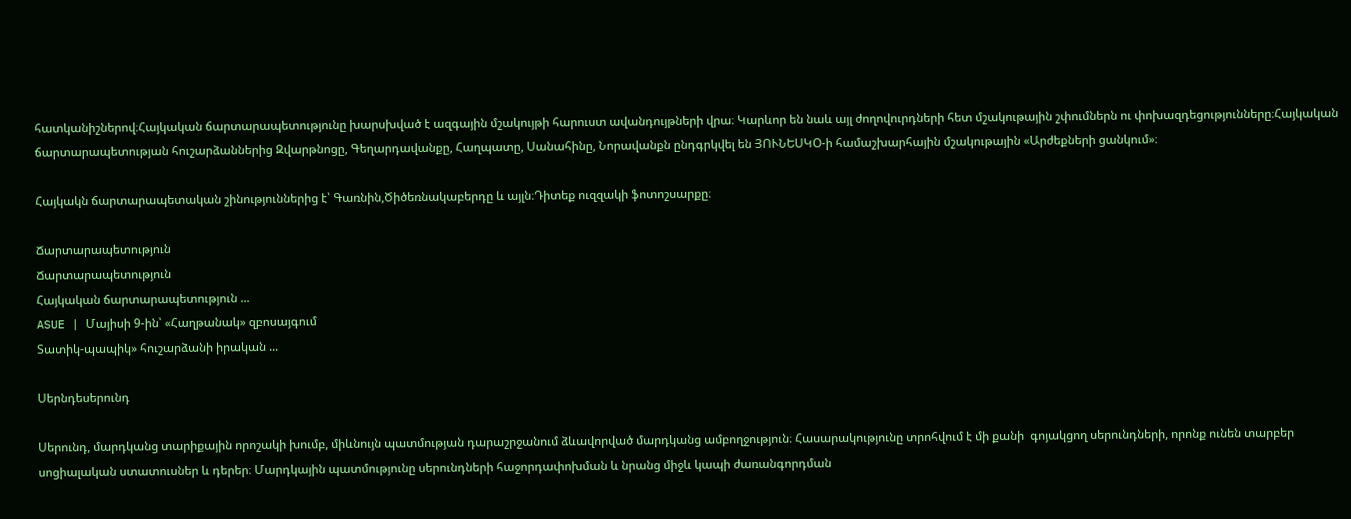հատկանիշներով։Հայկական ճարտարապետությունը խարսխված է ազգային մշակույթի հարուստ ավանդույթների վրա։ Կարևոր են նաև այլ ժողովուրդների հետ մշակութային շփումներն ու փոխազդեցությունները։Հայկական ճարտարապետության հուշարձաններից Զվարթնոցը, Գեղարդավանքը, Հաղպատը, Սանահինը, Նորավանքն ընդգրկվել են ՅՈՒՆԵՍԿՕ-ի համաշխարհային մշակութային «Արժեքների ցանկում»։

Հայկակն ճարտարապետական շինություններից է՝ Գառնին,Ծիծեռնակաբերդը և այլն։Դիտեք ուզզակի ֆոտոշսարքը։

Ճարտարապետություն
Ճարտարապետություն
Հայկական ճարտարապետություն ...
ASUE | Մայիսի 9-ին՝ «Հաղթանակ» զբոսայգում
Տատիկ-պապիկ» հուշարձանի իրական ...

Սերնդեսերունդ

Սերունդ, մարդկանց տարիքային որոշակի խումբ, միևնույն պատմության դարաշրջանում ձևավորված մարդկանց ամբողջություն։ Հասարակությունը տրոհվում է մի քանի  գոյակցող սերունդների, որոնք ունեն տարբեր սոցիալական ստատուսներ և դերեր։ Մարդկային պատմությունը սերունդների հաջորդափոխման և նրանց միջև կապի ժառանգորդման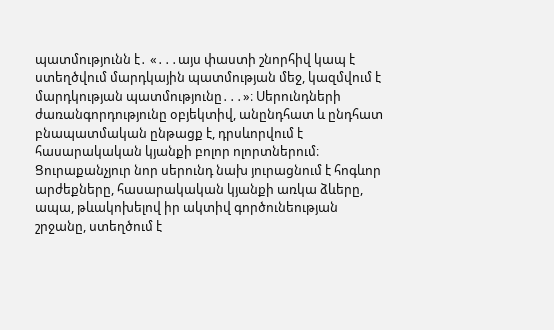պատմությունն է․ «․․․այս փաստի շնորհիվ կապ է ստեղծվում մարդկային պատմության մեջ, կազմվում է մարդկության պատմությունը․․․»։ Սերունդների ժառանգորդությունը օբյեկտիվ, անընդհատ և ընդհատ բնապատմական ընթացք է, դրսևորվում է հասարակական կյանքի բոլոր ոլորտներում։ Ցուրաքանչյուր նոր սերունդ նախ յուրացնում է հոգևոր արժեքները, հասարակական կյանքի առկա ձևերը, ապա, թևակոխելով իր ակտիվ գործունեության շրջանը, ստեղծում է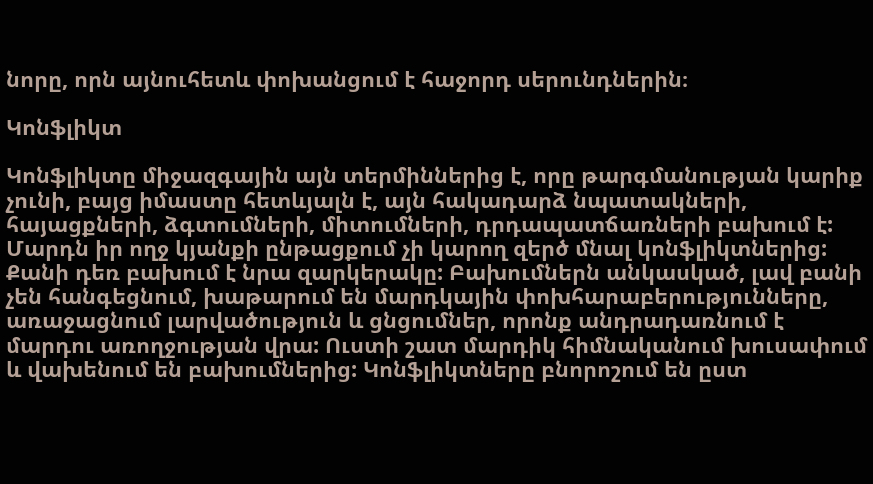նորը, որն այնուհետև փոխանցում է հաջորդ սերունդներին։

Կոնֆլիկտ

Կոնֆլիկտը միջազգային այն տերմիններից է, որը թարգմանության կարիք չունի, բայց իմաստը հետևյալն է, այն հակադարձ նպատակների, հայացքների, ձգտումների, միտումների, դրդապատճառների բախում է:
Մարդն իր ողջ կյանքի ընթացքում չի կարող զերծ մնալ կոնֆլիկտներից: Քանի դեռ բախում է նրա զարկերակը: Բախումներն անկասկած, լավ բանի չեն հանգեցնում, խաթարում են մարդկային փոխհարաբերությունները, առաջացնում լարվածություն և ցնցումներ, որոնք անդրադառնում է մարդու առողջության վրա: Ուստի շատ մարդիկ հիմնականում խուսափում և վախենում են բախումներից: Կոնֆլիկտները բնորոշում են ըստ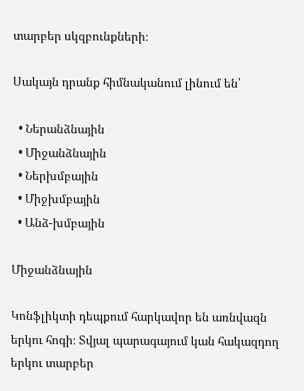տարբեր սկզբունքների։

Սակայն դրանք հիմնականում լինում են՝

  • Ներանձնային
  • Միջանձնային
  • Ներխմբային
  • Միջխմբային
  • Անձ-խմբային

Միջանձնային

Կոնֆլիկտի դեպքում հարկավոր են առնվազն երկու հոգի։ Տվյալ պարագայում կան հակազդող երկու տարբեր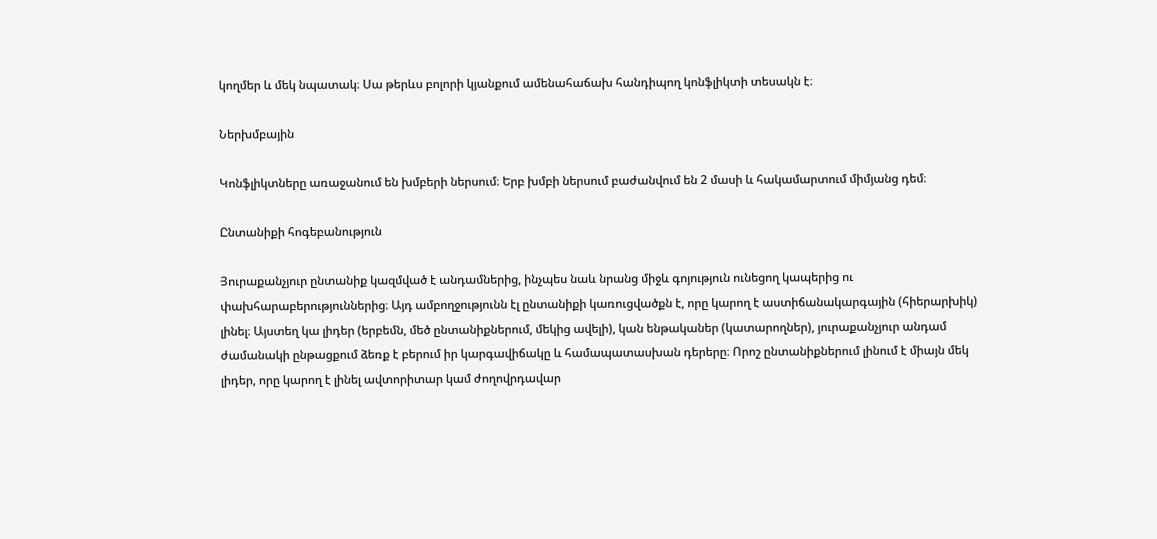կողմեր և մեկ նպատակ։ Սա թերևս բոլորի կյանքում ամենահաճախ հանդիպող կոնֆլիկտի տեսակն է։

Ներխմբային

Կոնֆլիկտները առաջանում են խմբերի ներսում։ Երբ խմբի ներսում բաժանվում են 2 մասի և հակամարտում միմյանց դեմ։

Ընտանիքի հոգեբանություն

Յուրաքանչյուր ընտանիք կազմված է անդամներից, ինչպես նաև նրանց միջև գոյություն ունեցող կապերից ու փախհարաբերություններից։ Այդ ամբողջությունն էլ ընտանիքի կառուցվածքն է, որը կարող է աստիճանակարգային (հիերարխիկ) լինել։ Այստեղ կա լիդեր (երբեմն, մեծ ընտանիքներում, մեկից ավելի), կան ենթականեր (կատարողներ), յուրաքանչյուր անդամ ժամանակի ընթացքում ձեռք է բերում իր կարգավիճակը և համապատասխան դերերը։ Որոշ ընտանիքներում լինում է միայն մեկ լիդեր, որը կարող է լինել ավտորիտար կամ ժողովրդավար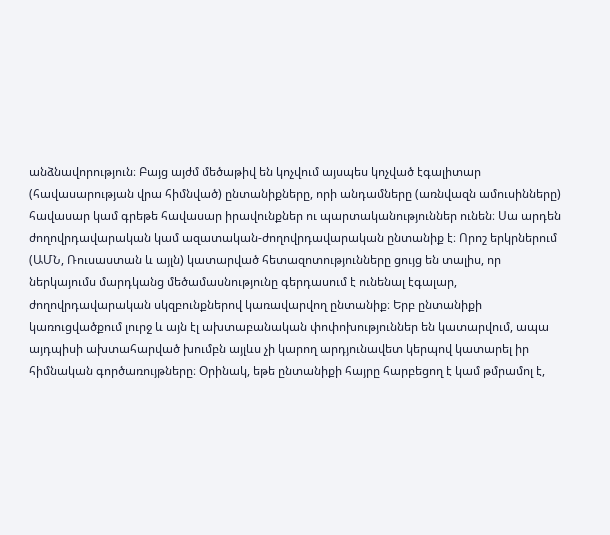անձնավորություն։ Բայց այժմ մեծաթիվ են կոչվում այսպես կոչված էգալիտար (հավասարության վրա հիմնված) ընտանիքները, որի անդամները (առնվազն ամուսինները) հավասար կամ գրեթե հավասար իրավունքներ ու պարտականություններ ունեն։ Սա արդեն ժողովրդավարական կամ ազատական-ժողովրդավարական ընտանիք է։ Որոշ երկրներում (ԱՄՆ, Ռուսաստան և այլն) կատարված հետազոտությունները ցույց են տալիս, որ ներկայումս մարդկանց մեծամասնությունը գերդասում է ունենալ էգալար, ժողովրդավարական սկզբունքներով կառավարվող ընտանիք։ Երբ ընտանիքի կառուցվածքում լուրջ և այն էլ ախտաբանական փոփոխություններ են կատարվում, ապա այդպիսի ախտահարված խումբն այլևս չի կարող արդյունավետ կերպով կատարել իր հիմնական գործառույթները։ Օրինակ, եթե ընտանիքի հայրը հարբեցող է կամ թմրամոլ է,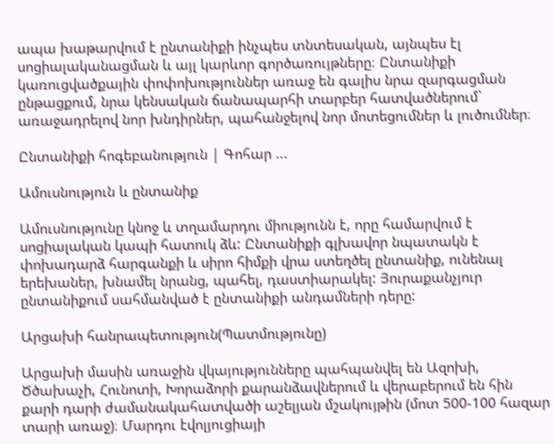ապա խաթարվում է ընտանիքի ինչպես տնտեսական, այնպես էլ սոցիալականացման և այլ կարևոր գործառույթները։ Ընտանիքի կառուցվածքային փոփոխություններ առաջ են գալիս նրա զարգացման ընթացքում, նրա կենսական ճանապարհի տարբեր հատվածներում` առաջադրելով նոր խնդիրներ, պահանջելով նոր մոտեցումներ և լուծումներ։

Ընտանիքի հոգեբանություն | Գոհար ...

Ամուսնություն և ընտանիք

Ամուսնությունը կնոջ և տղամարդու միությունն է, որը համարվում է սոցիալական կապի հատուկ ձև: Ընտանիքի գլխավոր նպատակն է փոխադարձ հարգանքի և սիրո հիմքի վրա ստեղծել ընտանիք, ունենալ երեխաներ, խնամել նրանց, պահել, դաստիարակել: Յուրաքանչյուր ընտանիքում սահմանված է ընտանիքի անդամների դերը:

Արցախի հանրապետություն(Պատմությունը)

Արցախի մասին առաջին վկայությունները պահպանվել են Ազոխի, Ծծախաչի, Հունոտի, Խորաձորի քարանձավներում և վերաբերում են հին քարի դարի ժամանակահատվածի աշելյան մշակույթին (մոտ 500-100 հազար տարի առաջ)։ Մարդու էվոլյուցիայի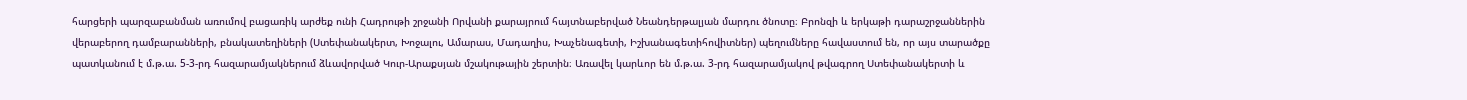հարցերի պարզաբանման առումով բացառիկ արժեք ունի Հադրութի շրջանի Որվանի քարայրում հայտնաբերված Նեանդերթալյան մարդու ծնոտը։ Բրոնզի և երկաթի դարաշրջաններին վերաբերող դամբարանների, բնակատեղիների (Ստեփանակերտ, Խոջալու, Ամարաս, Մադաղիս, Խաչենագետի, Իշխանագետիհովիտներ) պեղումները հավաստում են, որ այս տարածքը պատկանում է մ.թ.ա. 5-3-րդ հազարամյակներում ձևավորված Կուր-Արաքսյան մշակութային շերտին։ Առավել կարևոր են մ.թ.ա. 3-րդ հազարամյակով թվագրող Ստեփանակերտի և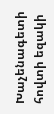Խաչենագետի հովտի եզակի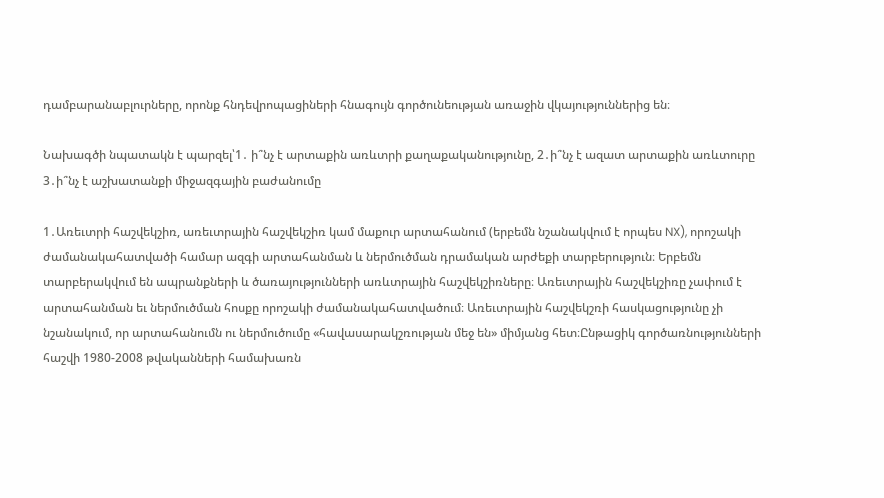դամբարանաբլուրները, որոնք հնդեվրոպացիների հնագույն գործունեության առաջին վկայություններից են։

Նախագծի նպատակն է պարզել՝1․ ի՞նչ է արտաքին առևտրի քաղաքականությունը, 2․ի՞նչ է ազատ արտաքին առևտուրը 3․ի՞նչ է աշխատանքի միջազգային բաժանումը

1․Առեւտրի հաշվեկշիռ, առեւտրային հաշվեկշիռ կամ մաքուր արտահանում (երբեմն նշանակվում է որպես NX), որոշակի ժամանակահատվածի համար ազգի արտահանման և ներմուծման դրամական արժեքի տարբերություն։ Երբեմն տարբերակվում են ապրանքների և ծառայությունների առևտրային հաշվեկշիռները։ Առեւտրային հաշվեկշիռը չափում է արտահանման եւ ներմուծման հոսքը որոշակի ժամանակահատվածում։ Առեւտրային հաշվեկշռի հասկացությունը չի նշանակում, որ արտահանումն ու ներմուծումը «հավասարակշռության մեջ են» միմյանց հետ։Ընթացիկ գործառնությունների հաշվի 1980-2008 թվականների համախառն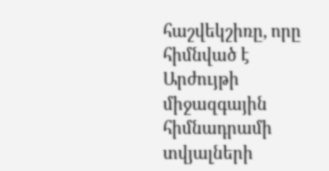հաշվեկշիռը, որը հիմնված է Արժույթի միջազգային հիմնադրամի տվյալների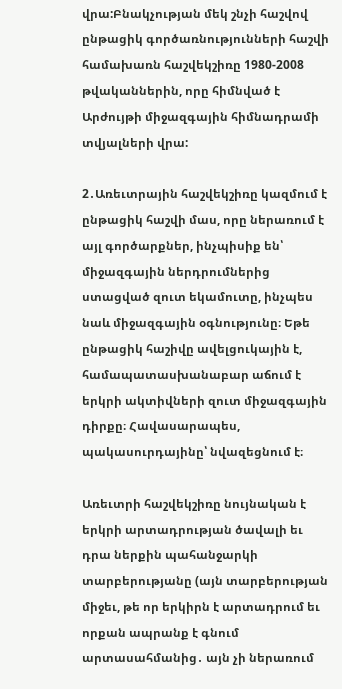վրա:Բնակչության մեկ շնչի հաշվով ընթացիկ գործառնությունների հաշվի համախառն հաշվեկշիռը 1980-2008 թվականներին, որը հիմնված է Արժույթի միջազգային հիմնադրամի տվյալների վրա:

2․Առեւտրային հաշվեկշիռը կազմում է ընթացիկ հաշվի մաս, որը ներառում է այլ գործարքներ, ինչպիսիք են՝ միջազգային ներդրումներից ստացված զուտ եկամուտը, ինչպես նաև միջազգային օգնությունը։ Եթե ընթացիկ հաշիվը ավելցուկային է, համապատասխանաբար աճում է երկրի ակտիվների զուտ միջազգային դիրքը։ Հավասարապես, պակասուրդայինը՝ նվազեցնում է։

Առեւտրի հաշվեկշիռը նույնական է երկրի արտադրության ծավալի եւ դրա ներքին պահանջարկի տարբերությանը (այն տարբերության միջեւ, թե որ երկիրն է արտադրում եւ որքան ապրանք է գնում արտասահմանից․ այն չի ներառում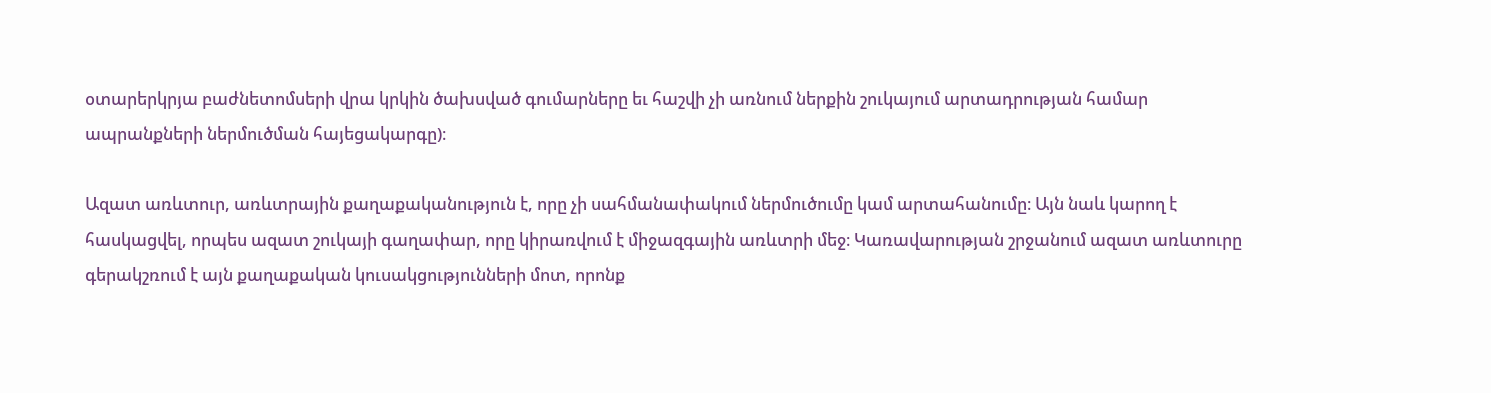օտարերկրյա բաժնետոմսերի վրա կրկին ծախսված գումարները եւ հաշվի չի առնում ներքին շուկայում արտադրության համար ապրանքների ներմուծման հայեցակարգը)։

Ազատ առևտուր, առևտրային քաղաքականություն է, որը չի սահմանափակում ներմուծումը կամ արտահանումը։ Այն նաև կարող է հասկացվել, որպես ազատ շուկայի գաղափար, որը կիրառվում է միջազգային առևտրի մեջ։ Կառավարության շրջանում ազատ առևտուրը գերակշռում է այն քաղաքական կուսակցությունների մոտ, որոնք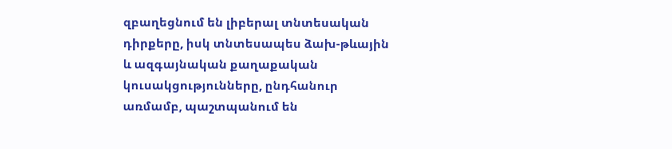զբաղեցնում են լիբերալ տնտեսական դիրքերը, իսկ տնտեսապես ձախ-թևային և ազգայնական քաղաքական կուսակցությունները, ընդհանուր առմամբ, պաշտպանում են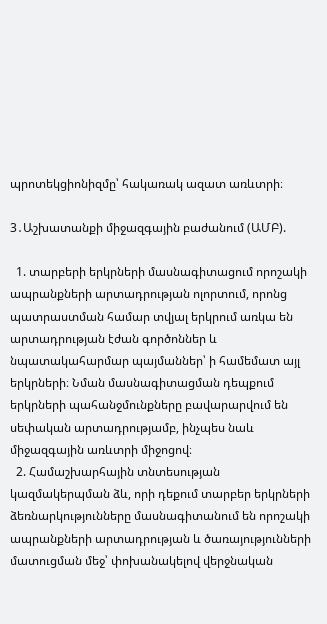պրոտեկցիոնիզմը՝ հակառակ ազատ առևտրի։

3․Աշխատանքի միջազգային բաժանում (ԱՄԲ).

  1. տարբերի երկրների մասնագիտացում որոշակի ապրանքների արտադրության ոլորտում, որոնց պատրաստման համար տվյալ երկրում առկա են արտադրության էժան գործոններ և նպատակահարմար պայմաններ՝ ի համեմատ այլ երկրների։ Նման մասնագիտացման դեպքում երկրների պահանջմունքները բավարարվում են սեփական արտադրությամբ, ինչպես նաև միջազգային առևտրի միջոցով։
  2. Համաշխարհային տնտեսության կազմակերպման ձև, որի դեքում տարբեր երկրների ձեռնարկությունները մասնագիտանում են որոշակի ապրանքների արտադրության և ծառայությունների մատուցման մեջ՝ փոխանակելով վերջնական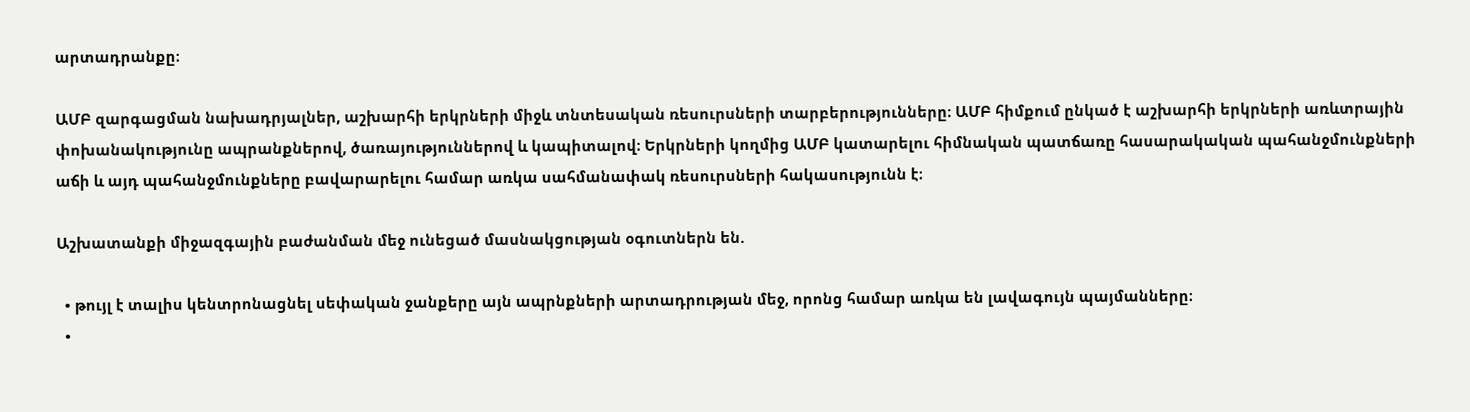արտադրանքը։

ԱՄԲ զարգացման նախադրյալներ, աշխարհի երկրների միջև տնտեսական ռեսուրսների տարբերությունները։ ԱՄԲ հիմքում ընկած է աշխարհի երկրների առևտրային փոխանակությունը ապրանքներով, ծառայություններով և կապիտալով։ Երկրների կողմից ԱՄԲ կատարելու հիմնական պատճառը հասարակական պահանջմունքների աճի և այդ պահանջմունքները բավարարելու համար առկա սահմանափակ ռեսուրսների հակասությունն է։

Աշխատանքի միջազգային բաժանման մեջ ունեցած մասնակցության օգուտներն են.

  • թույլ է տալիս կենտրոնացնել սեփական ջանքերը այն ապրնքների արտադրության մեջ, որոնց համար առկա են լավագույն պայմանները։
  •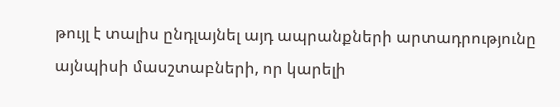թույլ է տալիս ընդլայնել այդ ապրանքների արտադրությունը այնպիսի մասշտաբների, որ կարելի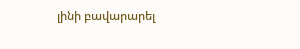լինի բավարարել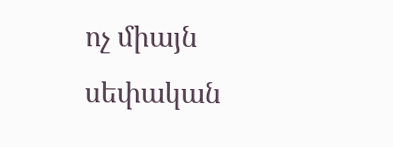ոչ միայն սեփական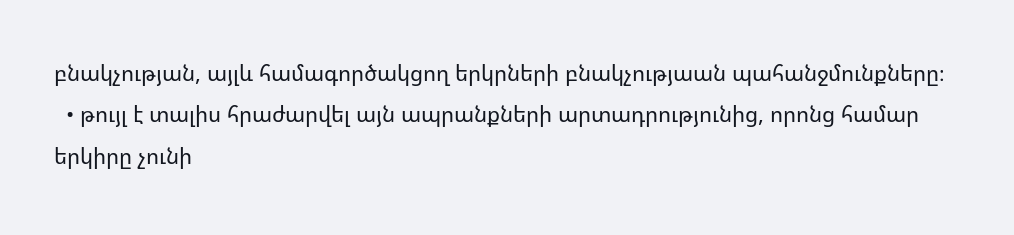բնակչության, այլև համագործակցող երկրների բնակչությաան պահանջմունքները։
  • թույլ է տալիս հրաժարվել այն ապրանքների արտադրությունից, որոնց համար երկիրը չունի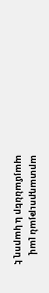արտադրության լավ պայմաններ և կարող է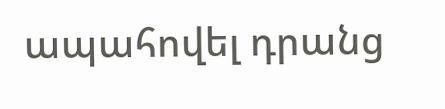ապահովել դրանց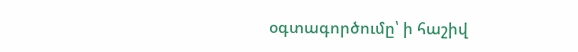օգտագործումը՝ ի հաշիվ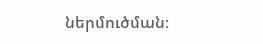ներմուծման։